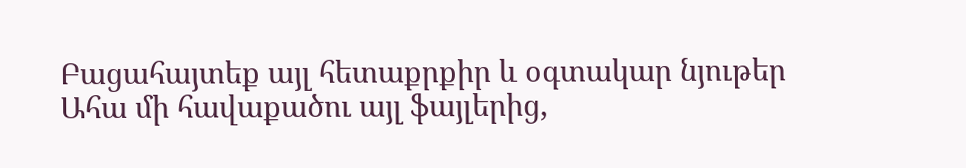Բացահայտեք այլ հետաքրքիր և օգտակար նյութեր
Ահա մի հավաքածու այլ ֆայլերից,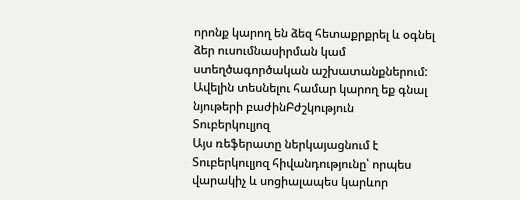որոնք կարող են ձեզ հետաքրքրել և օգնել ձեր ուսումնասիրման կամ ստեղծագործական աշխատանքներում: Ավելին տեսնելու համար կարող եք գնալ նյութերի բաժինԲժշկություն
Տուբերկուլյոզ
Այս ռեֆերատը ներկայացնում է Տուբերկուլյոզ հիվանդությունը՝ որպես վարակիչ և սոցիալապես կարևոր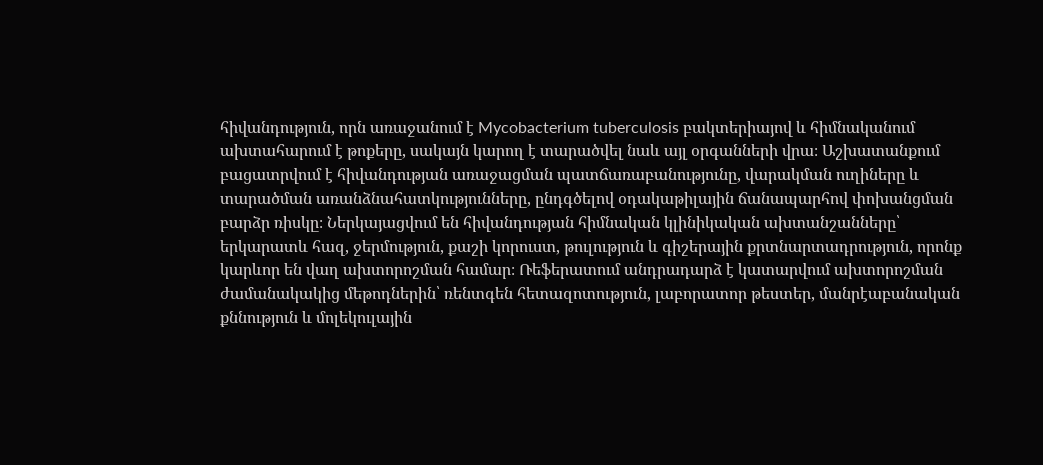հիվանդություն, որն առաջանում է Mycobacterium tuberculosis բակտերիայով և հիմնականում ախտահարում է թոքերը, սակայն կարող է տարածվել նաև այլ օրգանների վրա։ Աշխատանքում բացատրվում է հիվանդության առաջացման պատճառաբանությունը, վարակման ուղիները և տարածման առանձնահատկությունները, ընդգծելով օդակաթիլային ճանապարհով փոխանցման բարձր ռիսկը։ Ներկայացվում են հիվանդության հիմնական կլինիկական ախտանշանները՝ երկարատև հազ, ջերմություն, քաշի կորուստ, թուլություն և գիշերային քրտնարտադրություն, որոնք կարևոր են վաղ ախտորոշման համար։ Ռեֆերատում անդրադարձ է կատարվում ախտորոշման ժամանակակից մեթոդներին՝ ռենտգեն հետազոտություն, լաբորատոր թեստեր, մանրէաբանական քննություն և մոլեկուլային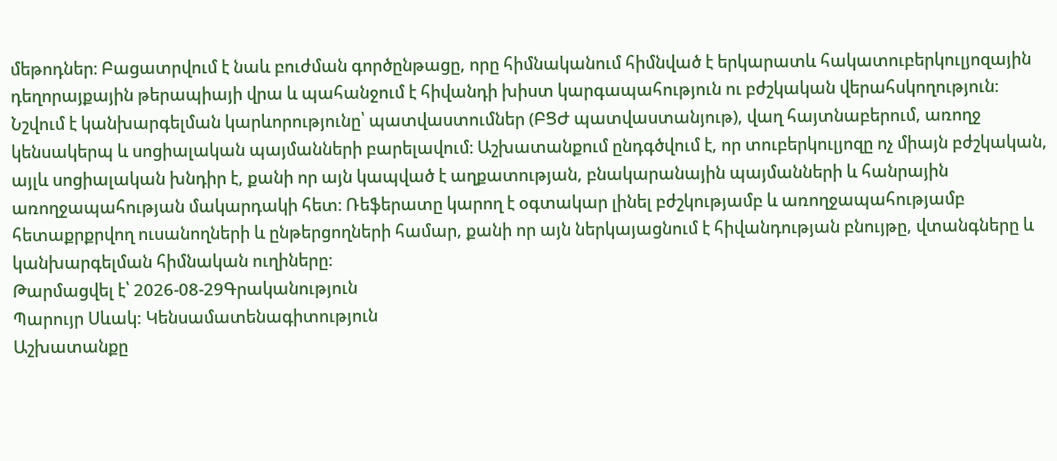մեթոդներ։ Բացատրվում է նաև բուժման գործընթացը, որը հիմնականում հիմնված է երկարատև հակատուբերկուլյոզային դեղորայքային թերապիայի վրա և պահանջում է հիվանդի խիստ կարգապահություն ու բժշկական վերահսկողություն։ Նշվում է կանխարգելման կարևորությունը՝ պատվաստումներ (ԲՑԺ պատվաստանյութ), վաղ հայտնաբերում, առողջ կենսակերպ և սոցիալական պայմանների բարելավում։ Աշխատանքում ընդգծվում է, որ տուբերկուլյոզը ոչ միայն բժշկական, այլև սոցիալական խնդիր է, քանի որ այն կապված է աղքատության, բնակարանային պայմանների և հանրային առողջապահության մակարդակի հետ։ Ռեֆերատը կարող է օգտակար լինել բժշկությամբ և առողջապահությամբ հետաքրքրվող ուսանողների և ընթերցողների համար, քանի որ այն ներկայացնում է հիվանդության բնույթը, վտանգները և կանխարգելման հիմնական ուղիները։
Թարմացվել է՝ 2026-08-29Գրականություն
Պարույր Սևակ: Կենսամատենագիտություն
Աշխատանքը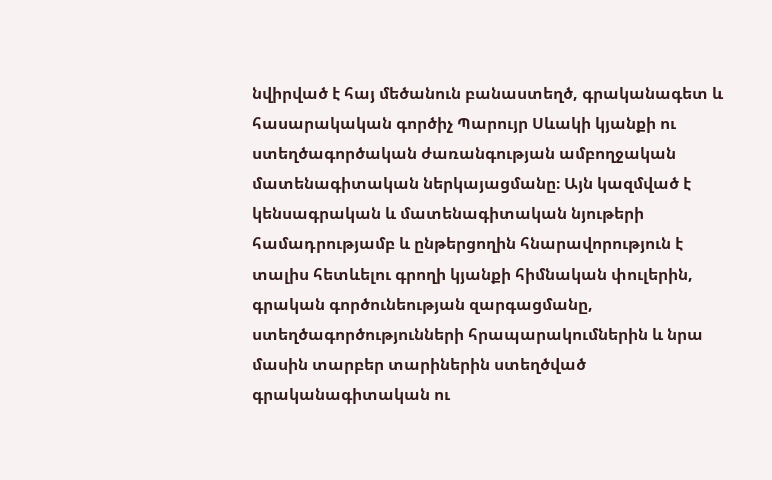նվիրված է հայ մեծանուն բանաստեղծ, գրականագետ և հասարակական գործիչ Պարույր Սևակի կյանքի ու ստեղծագործական ժառանգության ամբողջական մատենագիտական ներկայացմանը։ Այն կազմված է կենսագրական և մատենագիտական նյութերի համադրությամբ և ընթերցողին հնարավորություն է տալիս հետևելու գրողի կյանքի հիմնական փուլերին, գրական գործունեության զարգացմանը, ստեղծագործությունների հրապարակումներին և նրա մասին տարբեր տարիներին ստեղծված գրականագիտական ու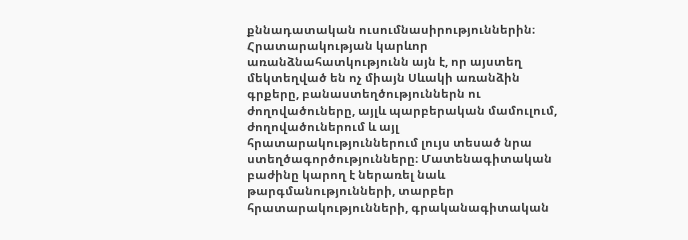քննադատական ուսումնասիրություններին։ Հրատարակության կարևոր առանձնահատկությունն այն է, որ այստեղ մեկտեղված են ոչ միայն Սևակի առանձին գրքերը, բանաստեղծություններն ու ժողովածուները, այլև պարբերական մամուլում, ժողովածուներում և այլ հրատարակություններում լույս տեսած նրա ստեղծագործությունները։ Մատենագիտական բաժինը կարող է ներառել նաև թարգմանությունների, տարբեր հրատարակությունների, գրականագիտական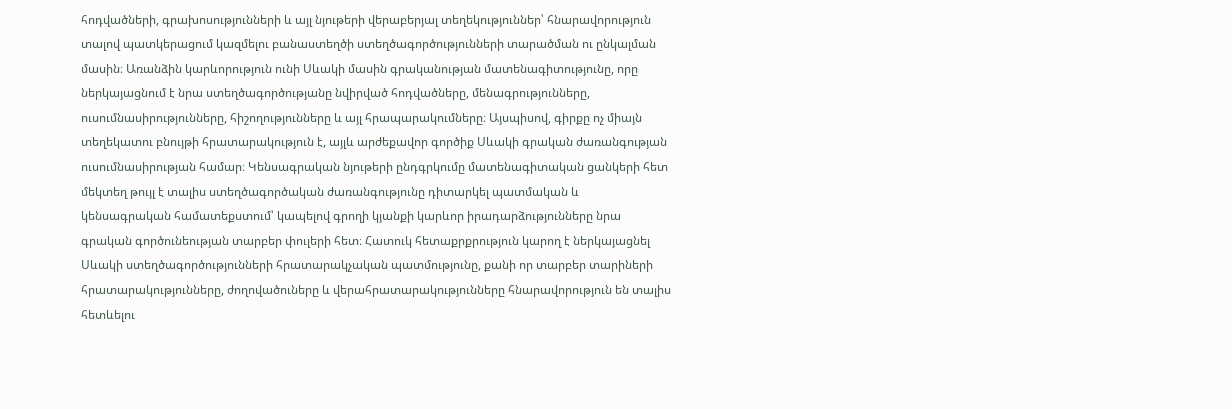հոդվածների, գրախոսությունների և այլ նյութերի վերաբերյալ տեղեկություններ՝ հնարավորություն տալով պատկերացում կազմելու բանաստեղծի ստեղծագործությունների տարածման ու ընկալման մասին։ Առանձին կարևորություն ունի Սևակի մասին գրականության մատենագիտությունը, որը ներկայացնում է նրա ստեղծագործությանը նվիրված հոդվածները, մենագրությունները, ուսումնասիրությունները, հիշողությունները և այլ հրապարակումները։ Այսպիսով, գիրքը ոչ միայն տեղեկատու բնույթի հրատարակություն է, այլև արժեքավոր գործիք Սևակի գրական ժառանգության ուսումնասիրության համար։ Կենսագրական նյութերի ընդգրկումը մատենագիտական ցանկերի հետ մեկտեղ թույլ է տալիս ստեղծագործական ժառանգությունը դիտարկել պատմական և կենսագրական համատեքստում՝ կապելով գրողի կյանքի կարևոր իրադարձությունները նրա գրական գործունեության տարբեր փուլերի հետ։ Հատուկ հետաքրքրություն կարող է ներկայացնել Սևակի ստեղծագործությունների հրատարակչական պատմությունը, քանի որ տարբեր տարիների հրատարակությունները, ժողովածուները և վերահրատարակությունները հնարավորություն են տալիս հետևելու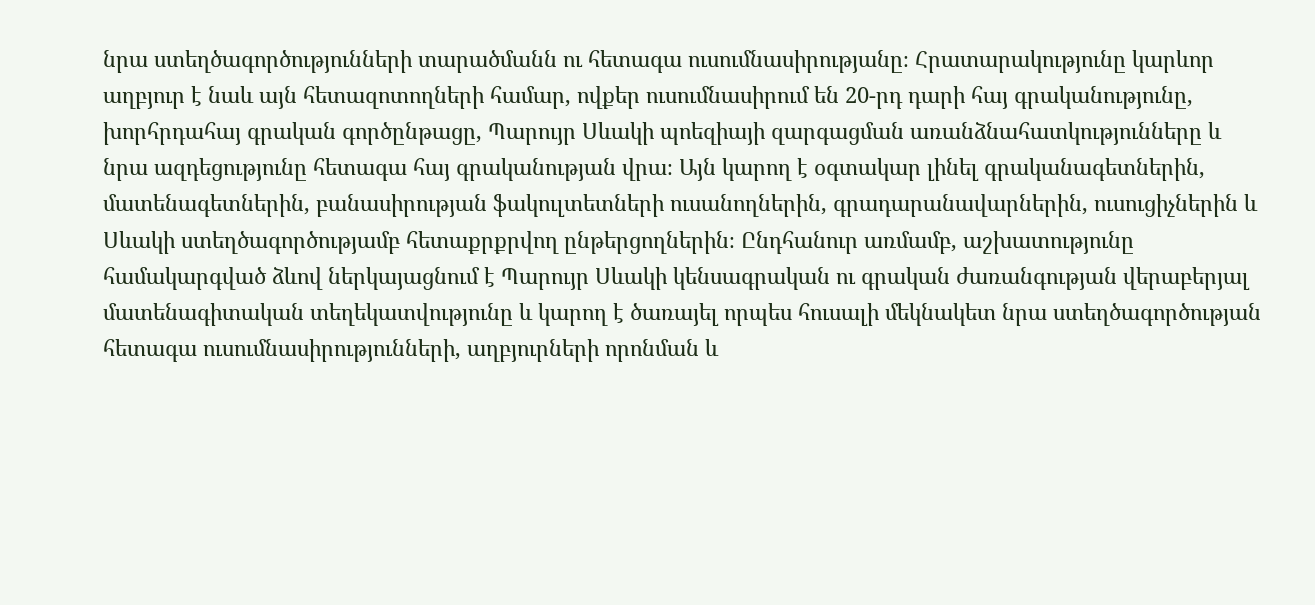նրա ստեղծագործությունների տարածմանն ու հետագա ուսումնասիրությանը։ Հրատարակությունը կարևոր աղբյուր է նաև այն հետազոտողների համար, ովքեր ուսումնասիրում են 20-րդ դարի հայ գրականությունը, խորհրդահայ գրական գործընթացը, Պարույր Սևակի պոեզիայի զարգացման առանձնահատկությունները և նրա ազդեցությունը հետագա հայ գրականության վրա։ Այն կարող է օգտակար լինել գրականագետներին, մատենագետներին, բանասիրության ֆակուլտետների ուսանողներին, գրադարանավարներին, ուսուցիչներին և Սևակի ստեղծագործությամբ հետաքրքրվող ընթերցողներին։ Ընդհանուր առմամբ, աշխատությունը համակարգված ձևով ներկայացնում է Պարույր Սևակի կենսագրական ու գրական ժառանգության վերաբերյալ մատենագիտական տեղեկատվությունը և կարող է ծառայել որպես հուսալի մեկնակետ նրա ստեղծագործության հետագա ուսումնասիրությունների, աղբյուրների որոնման և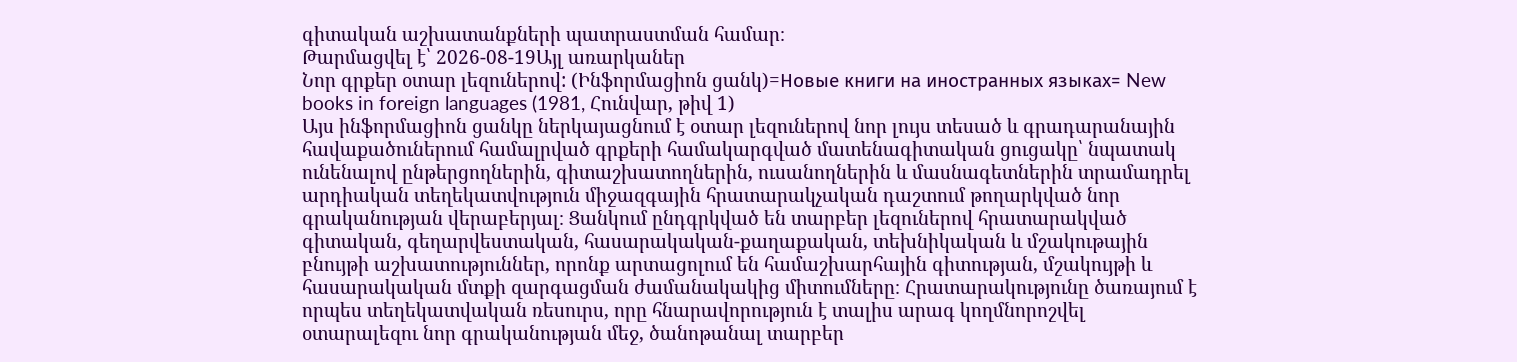գիտական աշխատանքների պատրաստման համար։
Թարմացվել է՝ 2026-08-19Այլ առարկաներ
Նոր գրքեր օտար լեզուներով: (Ինֆորմացիոն ցանկ)=Новые книги на иностранных языках= New books in foreign languages (1981, Հունվար, թիվ 1)
Այս ինֆորմացիոն ցանկը ներկայացնում է օտար լեզուներով նոր լույս տեսած և գրադարանային հավաքածուներում համալրված գրքերի համակարգված մատենագիտական ցուցակը՝ նպատակ ունենալով ընթերցողներին, գիտաշխատողներին, ուսանողներին և մասնագետներին տրամադրել արդիական տեղեկատվություն միջազգային հրատարակչական դաշտում թողարկված նոր գրականության վերաբերյալ։ Ցանկում ընդգրկված են տարբեր լեզուներով հրատարակված գիտական, գեղարվեստական, հասարակական-քաղաքական, տեխնիկական և մշակութային բնույթի աշխատություններ, որոնք արտացոլում են համաշխարհային գիտության, մշակույթի և հասարակական մտքի զարգացման ժամանակակից միտումները։ Հրատարակությունը ծառայում է որպես տեղեկատվական ռեսուրս, որը հնարավորություն է տալիս արագ կողմնորոշվել օտարալեզու նոր գրականության մեջ, ծանոթանալ տարբեր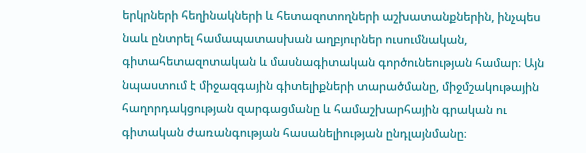երկրների հեղինակների և հետազոտողների աշխատանքներին, ինչպես նաև ընտրել համապատասխան աղբյուրներ ուսումնական, գիտահետազոտական և մասնագիտական գործունեության համար։ Այն նպաստում է միջազգային գիտելիքների տարածմանը, միջմշակութային հաղորդակցության զարգացմանը և համաշխարհային գրական ու գիտական ժառանգության հասանելիության ընդլայնմանը։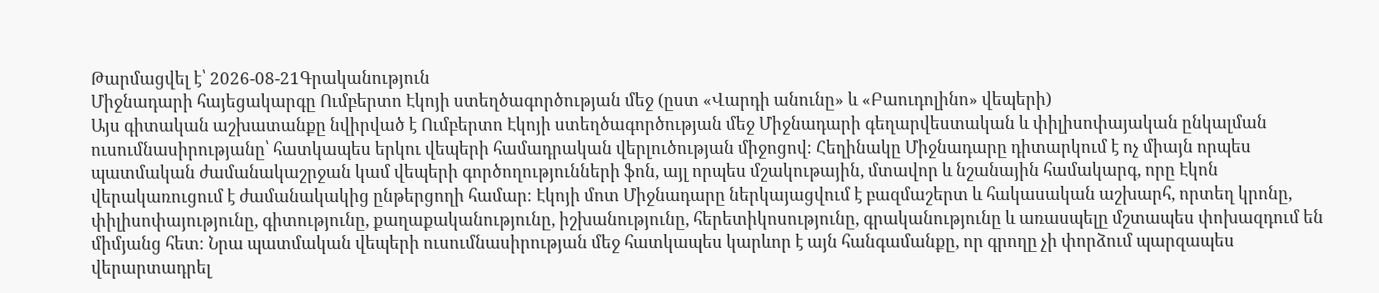Թարմացվել է՝ 2026-08-21Գրականություն
Միջնադարի հայեցակարգը Ումբերտո Էկոյի ստեղծագործության մեջ (ըստ «Վարդի անունը» և «Բաուդոլինո» վեպերի)
Այս գիտական աշխատանքը նվիրված է Ումբերտո Էկոյի ստեղծագործության մեջ Միջնադարի գեղարվեստական և փիլիսոփայական ընկալման ուսումնասիրությանը՝ հատկապես երկու վեպերի համադրական վերլուծության միջոցով։ Հեղինակը Միջնադարը դիտարկում է ոչ միայն որպես պատմական ժամանակաշրջան կամ վեպերի գործողությունների ֆոն, այլ որպես մշակութային, մտավոր և նշանային համակարգ, որը Էկոն վերակառուցում է ժամանակակից ընթերցողի համար։ Էկոյի մոտ Միջնադարը ներկայացվում է բազմաշերտ և հակասական աշխարհ, որտեղ կրոնը, փիլիսոփայությունը, գիտությունը, քաղաքականությունը, իշխանությունը, հերետիկոսությունը, գրականությունը և առասպելը մշտապես փոխազդում են միմյանց հետ։ Նրա պատմական վեպերի ուսումնասիրության մեջ հատկապես կարևոր է այն հանգամանքը, որ գրողը չի փորձում պարզապես վերարտադրել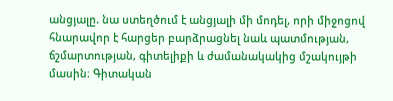անցյալը. նա ստեղծում է անցյալի մի մոդել, որի միջոցով հնարավոր է հարցեր բարձրացնել նաև պատմության, ճշմարտության, գիտելիքի և ժամանակակից մշակույթի մասին։ Գիտական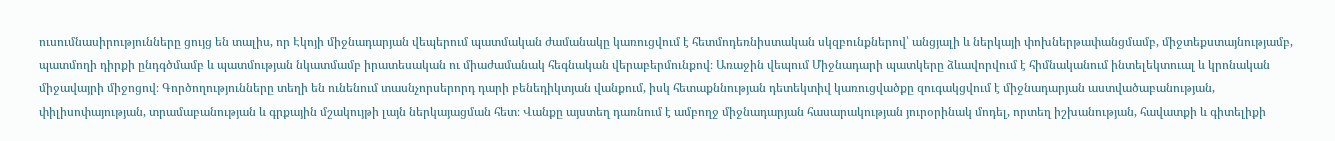ուսումնասիրությունները ցույց են տալիս, որ Էկոյի միջնադարյան վեպերում պատմական ժամանակը կառուցվում է հետմոդեռնիստական սկզբունքներով՝ անցյալի և ներկայի փոխներթափանցմամբ, միջտեքստայնությամբ, պատմողի դիրքի ընդգծմամբ և պատմության նկատմամբ իրատեսական ու միաժամանակ հեգնական վերաբերմունքով։ Առաջին վեպում Միջնադարի պատկերը ձևավորվում է հիմնականում ինտելեկտուալ և կրոնական միջավայրի միջոցով։ Գործողությունները տեղի են ունենում տասնչորսերորդ դարի բենեդիկտյան վանքում, իսկ հետաքննության դետեկտիվ կառուցվածքը զուգակցվում է միջնադարյան աստվածաբանության, փիլիսոփայության, տրամաբանության և գրքային մշակույթի լայն ներկայացման հետ։ Վանքը այստեղ դառնում է ամբողջ միջնադարյան հասարակության յուրօրինակ մոդել, որտեղ իշխանության, հավատքի և գիտելիքի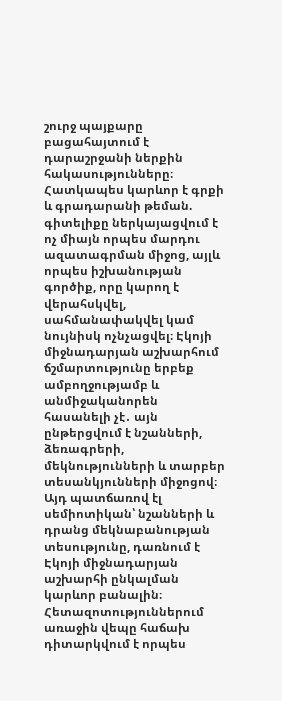շուրջ պայքարը բացահայտում է դարաշրջանի ներքին հակասությունները։ Հատկապես կարևոր է գրքի և գրադարանի թեման. գիտելիքը ներկայացվում է ոչ միայն որպես մարդու ազատագրման միջոց, այլև որպես իշխանության գործիք, որը կարող է վերահսկվել, սահմանափակվել կամ նույնիսկ ոչնչացվել։ Էկոյի միջնադարյան աշխարհում ճշմարտությունը երբեք ամբողջությամբ և անմիջականորեն հասանելի չէ․ այն ընթերցվում է նշանների, ձեռագրերի, մեկնությունների և տարբեր տեսանկյունների միջոցով։ Այդ պատճառով էլ սեմիոտիկան՝ նշանների և դրանց մեկնաբանության տեսությունը, դառնում է Էկոյի միջնադարյան աշխարհի ընկալման կարևոր բանալին։ Հետազոտություններում առաջին վեպը հաճախ դիտարկվում է որպես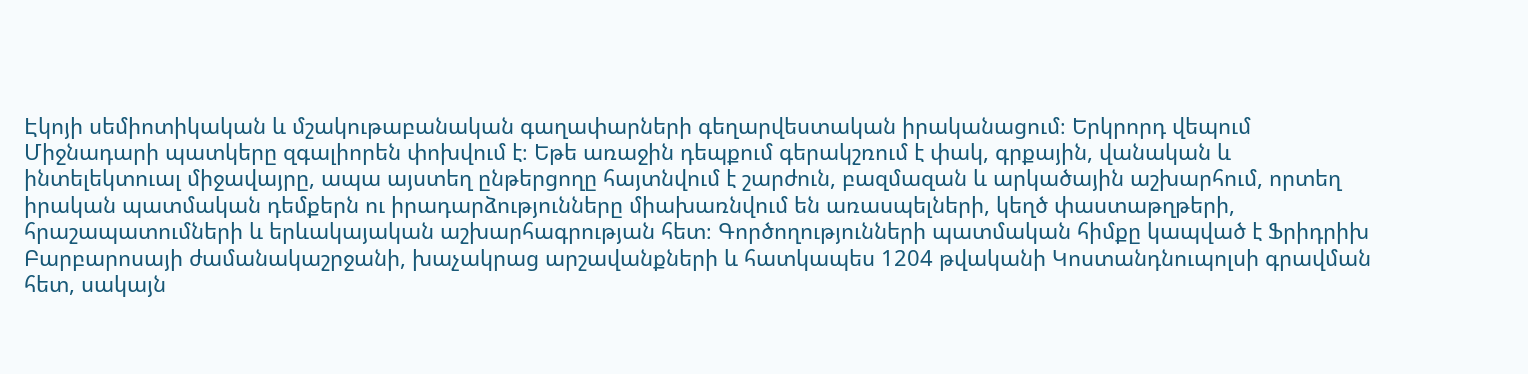Էկոյի սեմիոտիկական և մշակութաբանական գաղափարների գեղարվեստական իրականացում։ Երկրորդ վեպում Միջնադարի պատկերը զգալիորեն փոխվում է։ Եթե առաջին դեպքում գերակշռում է փակ, գրքային, վանական և ինտելեկտուալ միջավայրը, ապա այստեղ ընթերցողը հայտնվում է շարժուն, բազմազան և արկածային աշխարհում, որտեղ իրական պատմական դեմքերն ու իրադարձությունները միախառնվում են առասպելների, կեղծ փաստաթղթերի, հրաշապատումների և երևակայական աշխարհագրության հետ։ Գործողությունների պատմական հիմքը կապված է Ֆրիդրիխ Բարբարոսայի ժամանակաշրջանի, խաչակրաց արշավանքների և հատկապես 1204 թվականի Կոստանդնուպոլսի գրավման հետ, սակայն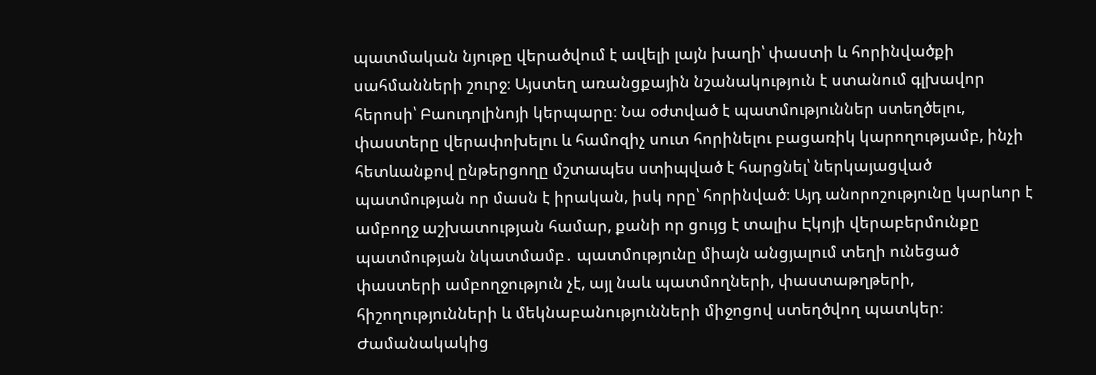պատմական նյութը վերածվում է ավելի լայն խաղի՝ փաստի և հորինվածքի սահմանների շուրջ։ Այստեղ առանցքային նշանակություն է ստանում գլխավոր հերոսի՝ Բաուդոլինոյի կերպարը։ Նա օժտված է պատմություններ ստեղծելու, փաստերը վերափոխելու և համոզիչ սուտ հորինելու բացառիկ կարողությամբ, ինչի հետևանքով ընթերցողը մշտապես ստիպված է հարցնել՝ ներկայացված պատմության որ մասն է իրական, իսկ որը՝ հորինված։ Այդ անորոշությունը կարևոր է ամբողջ աշխատության համար, քանի որ ցույց է տալիս Էկոյի վերաբերմունքը պատմության նկատմամբ․ պատմությունը միայն անցյալում տեղի ունեցած փաստերի ամբողջություն չէ, այլ նաև պատմողների, փաստաթղթերի, հիշողությունների և մեկնաբանությունների միջոցով ստեղծվող պատկեր։ Ժամանակակից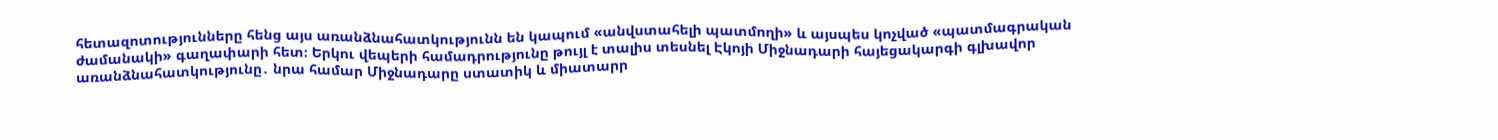հետազոտությունները հենց այս առանձնահատկությունն են կապում «անվստահելի պատմողի» և այսպես կոչված «պատմագրական ժամանակի» գաղափարի հետ։ Երկու վեպերի համադրությունը թույլ է տալիս տեսնել Էկոյի Միջնադարի հայեցակարգի գլխավոր առանձնահատկությունը․ նրա համար Միջնադարը ստատիկ և միատարր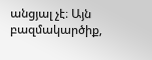անցյալ չէ։ Այն բազմակարծիք,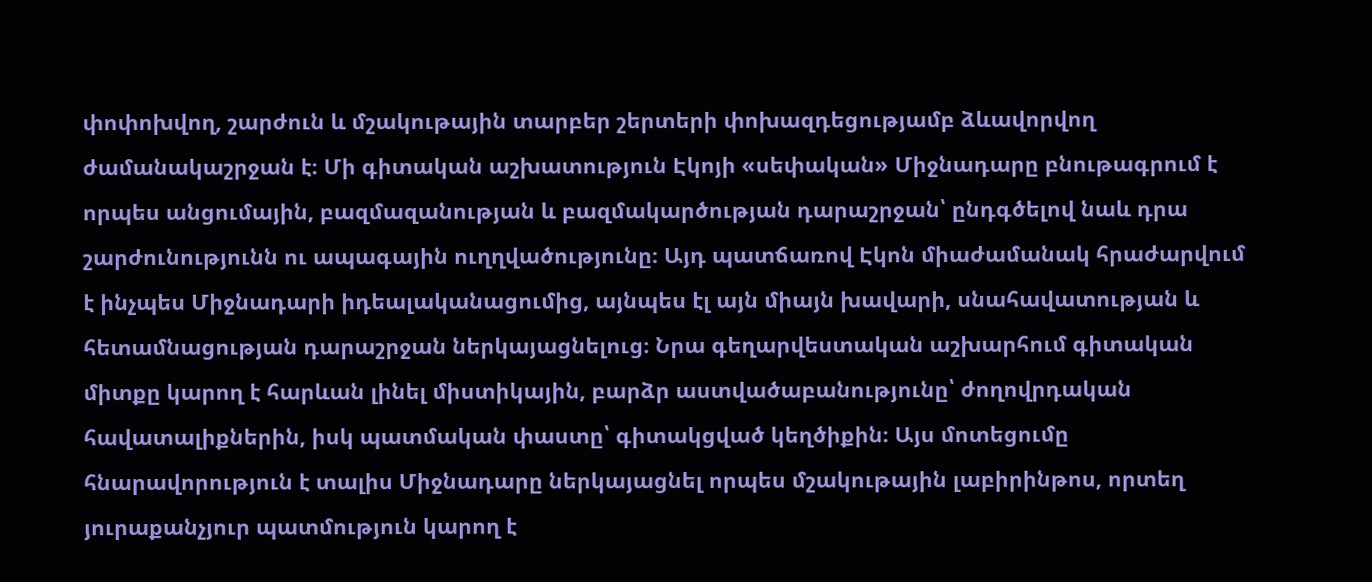փոփոխվող, շարժուն և մշակութային տարբեր շերտերի փոխազդեցությամբ ձևավորվող ժամանակաշրջան է։ Մի գիտական աշխատություն Էկոյի «սեփական» Միջնադարը բնութագրում է որպես անցումային, բազմազանության և բազմակարծության դարաշրջան՝ ընդգծելով նաև դրա շարժունությունն ու ապագային ուղղվածությունը։ Այդ պատճառով Էկոն միաժամանակ հրաժարվում է ինչպես Միջնադարի իդեալականացումից, այնպես էլ այն միայն խավարի, սնահավատության և հետամնացության դարաշրջան ներկայացնելուց։ Նրա գեղարվեստական աշխարհում գիտական միտքը կարող է հարևան լինել միստիկային, բարձր աստվածաբանությունը՝ ժողովրդական հավատալիքներին, իսկ պատմական փաստը՝ գիտակցված կեղծիքին։ Այս մոտեցումը հնարավորություն է տալիս Միջնադարը ներկայացնել որպես մշակութային լաբիրինթոս, որտեղ յուրաքանչյուր պատմություն կարող է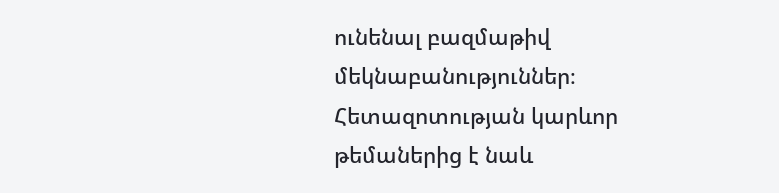ունենալ բազմաթիվ մեկնաբանություններ։ Հետազոտության կարևոր թեմաներից է նաև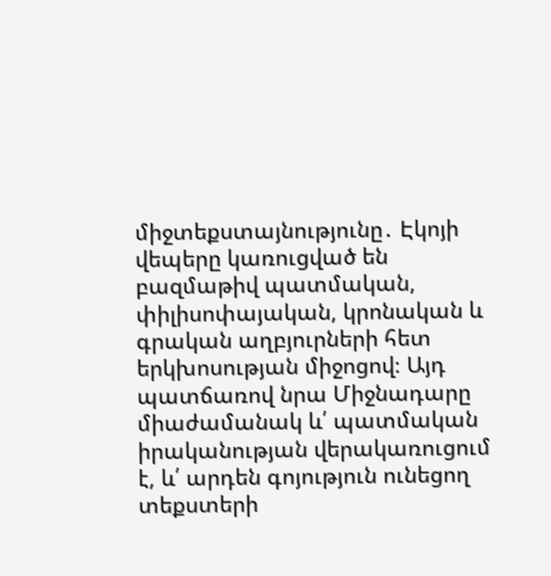միջտեքստայնությունը․ Էկոյի վեպերը կառուցված են բազմաթիվ պատմական, փիլիսոփայական, կրոնական և գրական աղբյուրների հետ երկխոսության միջոցով։ Այդ պատճառով նրա Միջնադարը միաժամանակ և՛ պատմական իրականության վերակառուցում է, և՛ արդեն գոյություն ունեցող տեքստերի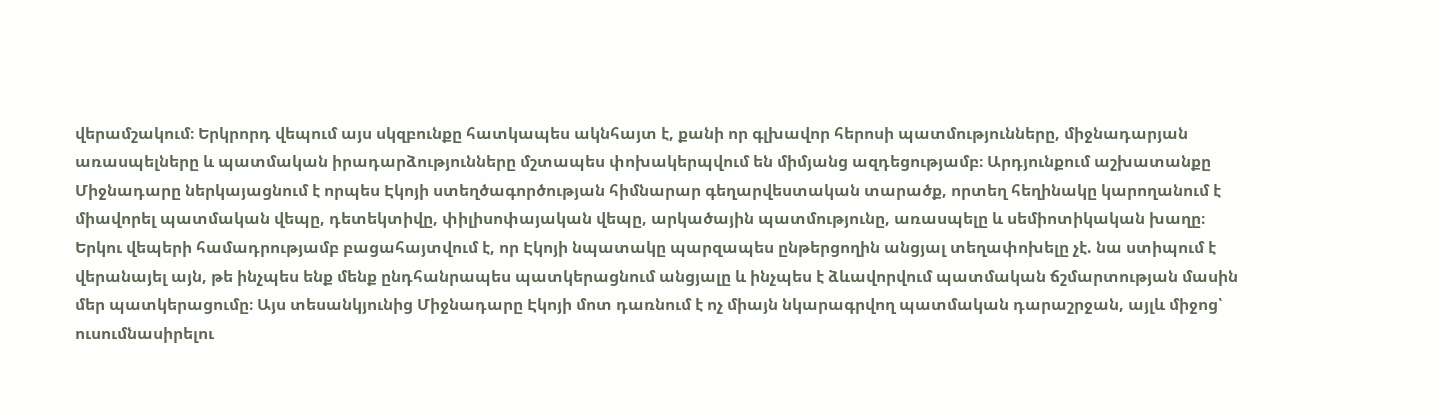վերամշակում։ Երկրորդ վեպում այս սկզբունքը հատկապես ակնհայտ է, քանի որ գլխավոր հերոսի պատմությունները, միջնադարյան առասպելները և պատմական իրադարձությունները մշտապես փոխակերպվում են միմյանց ազդեցությամբ։ Արդյունքում աշխատանքը Միջնադարը ներկայացնում է որպես Էկոյի ստեղծագործության հիմնարար գեղարվեստական տարածք, որտեղ հեղինակը կարողանում է միավորել պատմական վեպը, դետեկտիվը, փիլիսոփայական վեպը, արկածային պատմությունը, առասպելը և սեմիոտիկական խաղը։ Երկու վեպերի համադրությամբ բացահայտվում է, որ Էկոյի նպատակը պարզապես ընթերցողին անցյալ տեղափոխելը չէ. նա ստիպում է վերանայել այն, թե ինչպես ենք մենք ընդհանրապես պատկերացնում անցյալը և ինչպես է ձևավորվում պատմական ճշմարտության մասին մեր պատկերացումը։ Այս տեսանկյունից Միջնադարը Էկոյի մոտ դառնում է ոչ միայն նկարագրվող պատմական դարաշրջան, այլև միջոց՝ ուսումնասիրելու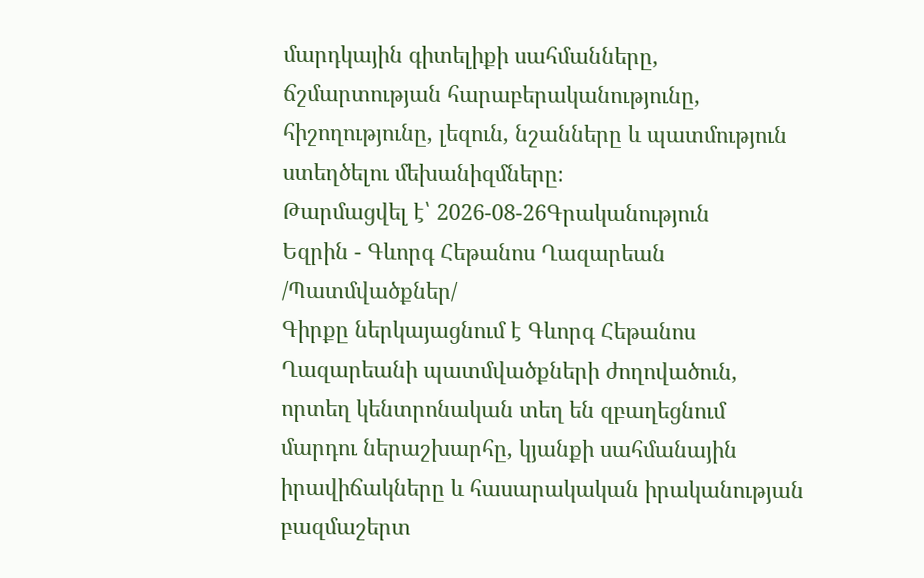մարդկային գիտելիքի սահմանները, ճշմարտության հարաբերականությունը, հիշողությունը, լեզուն, նշանները և պատմություն ստեղծելու մեխանիզմները։
Թարմացվել է՝ 2026-08-26Գրականություն
Եզրին - Գևորգ Հեթանոս Ղազարեան /Պատմվածքներ/
Գիրքը ներկայացնում է Գևորգ Հեթանոս Ղազարեանի պատմվածքների ժողովածուն, որտեղ կենտրոնական տեղ են զբաղեցնում մարդու ներաշխարհը, կյանքի սահմանային իրավիճակները և հասարակական իրականության բազմաշերտ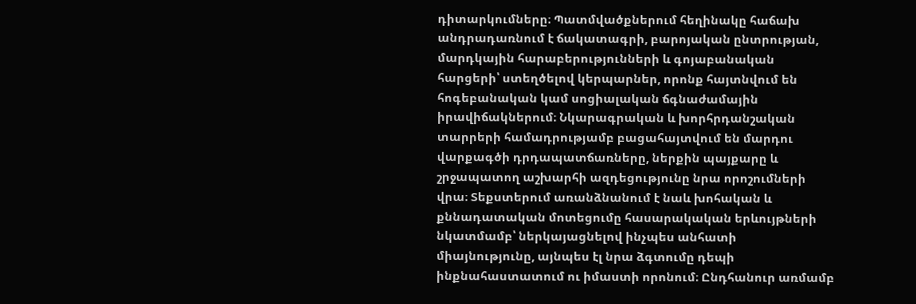դիտարկումները։ Պատմվածքներում հեղինակը հաճախ անդրադառնում է ճակատագրի, բարոյական ընտրության, մարդկային հարաբերությունների և գոյաբանական հարցերի՝ ստեղծելով կերպարներ, որոնք հայտնվում են հոգեբանական կամ սոցիալական ճգնաժամային իրավիճակներում։ Նկարագրական և խորհրդանշական տարրերի համադրությամբ բացահայտվում են մարդու վարքագծի դրդապատճառները, ներքին պայքարը և շրջապատող աշխարհի ազդեցությունը նրա որոշումների վրա։ Տեքստերում առանձնանում է նաև խոհական և քննադատական մոտեցումը հասարակական երևույթների նկատմամբ՝ ներկայացնելով ինչպես անհատի միայնությունը, այնպես էլ նրա ձգտումը դեպի ինքնահաստատում ու իմաստի որոնում։ Ընդհանուր առմամբ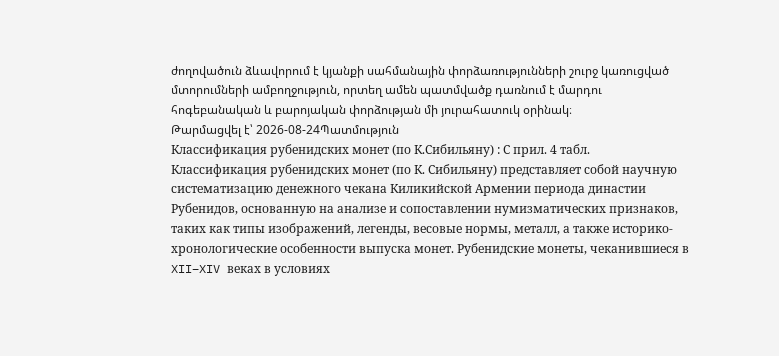ժողովածուն ձևավորում է կյանքի սահմանային փորձառությունների շուրջ կառուցված մտորումների ամբողջություն, որտեղ ամեն պատմվածք դառնում է մարդու հոգեբանական և բարոյական փորձության մի յուրահատուկ օրինակ։
Թարմացվել է՝ 2026-08-24Պատմություն
Классификация рубенидских монет (по К.Сибильяну) : С прил. 4 табл.
Классификация рубенидских монет (по К. Сибильяну) представляет собой научную систематизацию денежного чекана Киликийской Армении периода династии Рубенидов, основанную на анализе и сопоставлении нумизматических признаков, таких как типы изображений, легенды, весовые нормы, металл, а также историко-хронологические особенности выпуска монет. Рубенидские монеты, чеканившиеся в XII–XIV веках в условиях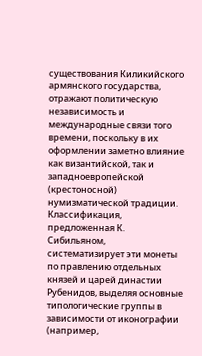существования Киликийского армянского государства, отражают политическую независимость и международные связи того времени, поскольку в их оформлении заметно влияние как византийской, так и западноевропейской (крестоносной) нумизматической традиции. Классификация, предложенная К. Сибильяном, систематизирует эти монеты по правлению отдельных князей и царей династии Рубенидов, выделяя основные типологические группы в зависимости от иконографии (например,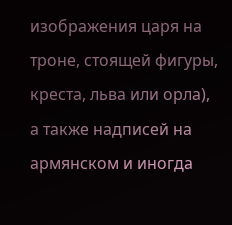изображения царя на троне, стоящей фигуры, креста, льва или орла), а также надписей на армянском и иногда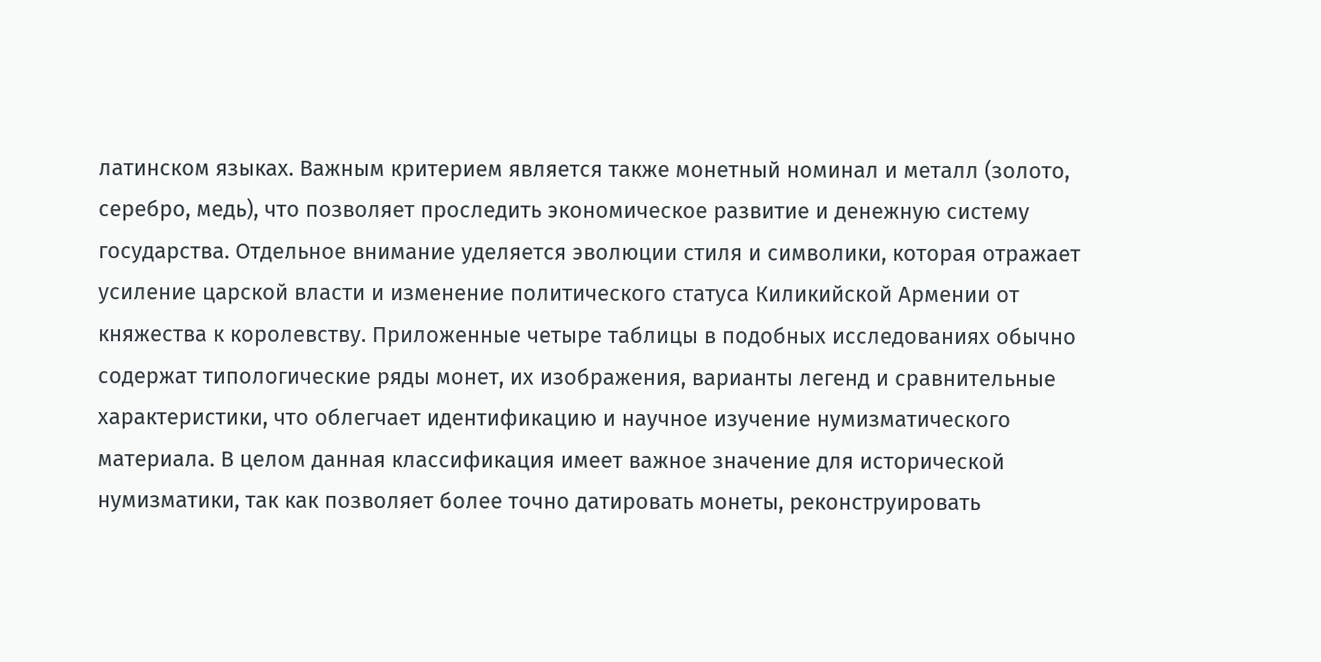латинском языках. Важным критерием является также монетный номинал и металл (золото, серебро, медь), что позволяет проследить экономическое развитие и денежную систему государства. Отдельное внимание уделяется эволюции стиля и символики, которая отражает усиление царской власти и изменение политического статуса Киликийской Армении от княжества к королевству. Приложенные четыре таблицы в подобных исследованиях обычно содержат типологические ряды монет, их изображения, варианты легенд и сравнительные характеристики, что облегчает идентификацию и научное изучение нумизматического материала. В целом данная классификация имеет важное значение для исторической нумизматики, так как позволяет более точно датировать монеты, реконструировать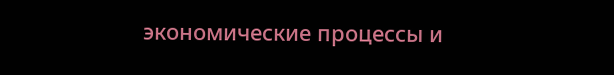экономические процессы и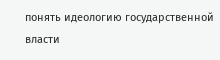понять идеологию государственной власти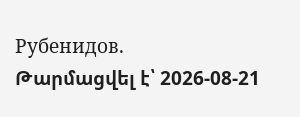Рубенидов.
Թարմացվել է՝ 2026-08-21